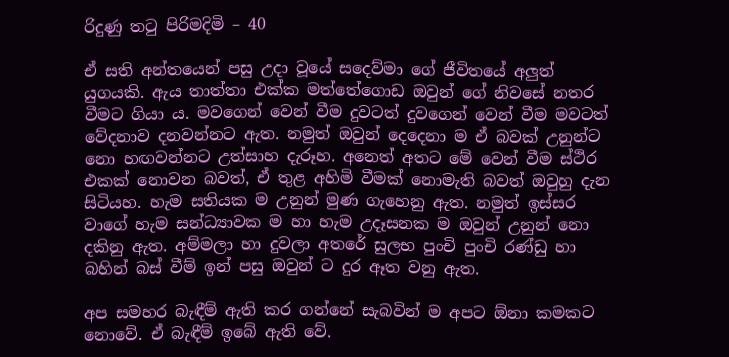රිදුණු තටු පිරිමදිමි – 40

ඒ සති අන්තයෙන් පසු උදා වූයේ සදෙව්මා ගේ ජීවිතයේ අලුත් යුගයකි. ඇය තාත්තා එක්ක මත්තේගොඩ ඔවුන් ගේ නිවසේ නතර වීමට ගියා ය. මවගෙන් වෙන් වීම දුවටත් දුවගෙන් වෙන් වීම මවටත් වේදනාව දනවන්නට ඇත. නමුත් ඔවුන් දෙදෙනා ම ඒ බවක් උනුන්ට නො හඟවන්නට උත්සාහ දැරූහ. අනෙත් අතට මේ වෙන් වීම ස්ථිර එකක් නොවන බවත්, ඒ තුළ අහිමි වීමක් නොමැති බවත් ඔවුහු දැන සිටියහ. හැම සතියක ම උනුන් මුණ ගැහෙනු ඇත. නමුත් ඉස්සර වාගේ හැම සන්ධ්‍යාවක ම හා හැම උදෑසනක ම ඔවුන් උනුන් නො දකිනු ඇත. අම්මලා හා දුවලා අතරේ සුලභ පුංචි පුංචි රණ්ඩු හා බහින් බස් වීම් ඉන් පසු ඔවුන් ට දුර ඈත වනු ඇත.

අප සමහර බැඳීම් ඇති කර ගන්නේ සැබවින් ම අපට ඕනා කමකට නොවේ. ඒ බැඳීම් ඉබේ ඇති වේ.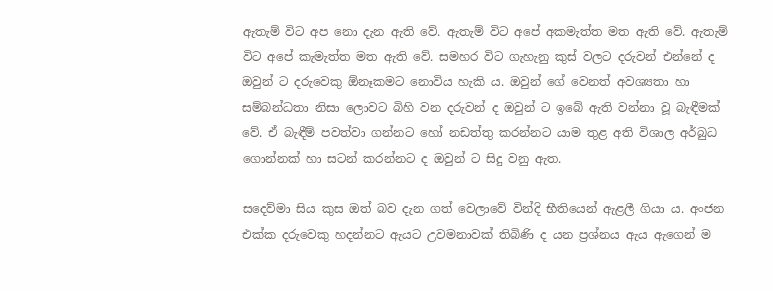ඇතැම් විට අප නො දැන ඇති වේ. ඇතැම් විට අපේ අකමැත්ත මත ඇති වේ. ඇතැම් විට අපේ කැමැත්ත මත ඇති වේ. සමහර විට ගැහැනු කුස් වලට දරුවන් එන්නේ ද ඔවුන් ට දරුවෙකු ඕනෑකමට නොවිය හැකි ය. ඔවුන් ගේ වෙනත් අවශ්‍යතා හා සම්බන්ධතා නිසා ලොවට බිහි වන දරුවන් ද ඔවුන් ට ඉබේ ඇති වන්නා වූ බැඳීමක් වේ. ඒ බැඳීම් පවත්වා ගන්නට හෝ නඩත්තු කරන්නට යාම තුළ අති විශාල අර්බුධ ගොන්නක් හා සටන් කරන්නට ද ඔවුන් ට සිදු වනු ඇත.

සදෙව්මා සිය කුස ඔත් බව දැන ගත් වෙලාවේ වින්දි භීතියෙන් ඇළලී ගියා ය. අංජන එක්ක දරුවෙකු හදන්නට ඇයට උවමනාවක් තිබිණි ද යන ප්‍රශ්නය ඇය ඇගෙන් ම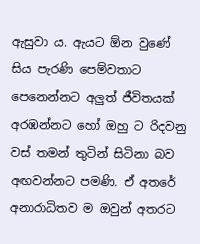ඇසුවා ය. ඇයට ඕන වුණේ සිය පැරණි පෙම්වතාට පෙනෙන්නට අලුත් ජීවිතයක් අරඹන්නට හෝ ඔහු ට රිදවනු වස් තමන් තුටින් සිටිනා බව අඟවන්නට පමණි. ඒ අතරේ අනාරාධිතව ම ඔවුන් අතරට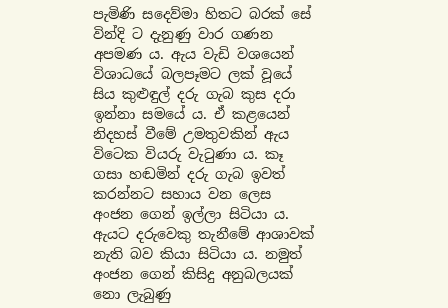පැමිණි සදෙව්මා හිතට බරක් සේ වින්දි ට දැනුණු වාර ගණන අපමණ ය. ඇය වැඩි වශයෙන් විශාධයේ බලපෑමට ලක් වූයේ සිය කුළුඳුල් දරු ගැබ කුස දරා ඉන්නා සමයේ ය. ඒ කළයෙන් නිදහස් වීමේ උමතුවකින් ඇය විටෙක වියරු වැටුණා ය. කෑ ගසා හඬමින් දරු ගැබ ඉවත් කරන්නට සහාය වන ලෙස අංජන ගෙන් ඉල්ලා සිටියා ය. ඇයට දරුවෙකු තැනීමේ ආශාවක් නැති බව කියා සිටියා ය. නමුත් අංජන ගෙන් කිසිදු අනුබලයක් නො ලැබුණු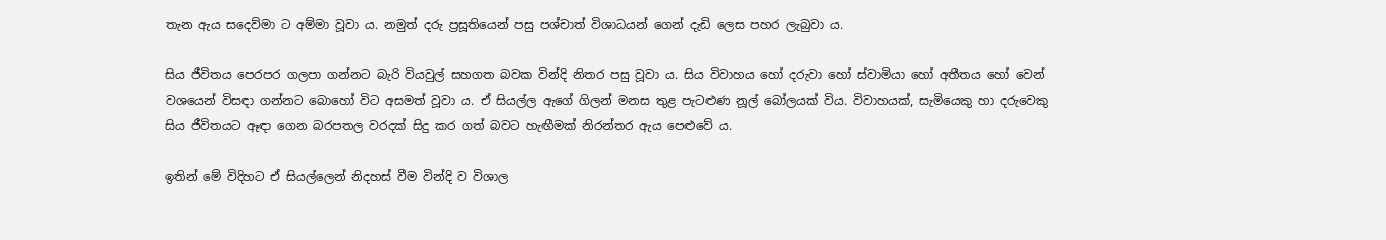තැන ඇය සදෙව්මා ට අම්මා වූවා ය. නමුත් දරු ප්‍රසූතියෙන් පසු පශ්චාත් විශාධයන් ගෙන් දැඩි ලෙස පහර ලැබුවා ය.

සිය ජීවිතය පෙරපර ගලපා ගන්නට බැරි වියවුල් සහගත බවක වින්දි නිතර පසු වූවා ය. සිය විවාහය හෝ දරුවා හෝ ස්වාමියා හෝ අතීතය හෝ වෙන් වශයෙන් විසඳා ගන්නට බොහෝ විට අසමත් වූවා ය. ඒ සියල්ල ඇගේ ගිලන් මනස තුළ පැටළුණ නූල් බෝලයක් විය. විවාහයක්, සැමියෙකු හා දරුවෙකු සිය ජීවිතයට ඈඳා ගෙන බරපතල වරදක් සිදු කර ගත් බවට හැඟීමක් නිරන්තර ඇය පෙළුවේ ය.

ඉතින් මේ විදිහට ඒ සියල්ලෙන් නිදහස් වීම වින්දි ව විශාල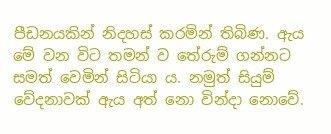පීඩනයකින් නිදහස් කරමින් තිබිණ. ඇය මේ වන විට තමන් ව තේරුම් ගන්නට සමත් වෙමින් සිටියා ය. නමුත් සියුම් වේදනාවක් ඇය අත් නො වින්දා නොවේ.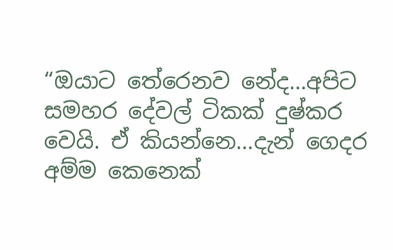“ඔයාට තේරෙනව නේද…අපිට සමහර දේවල් ටිකක් දුෂ්කර වෙයි. ඒ කියන්නෙ…දැන් ගෙදර අම්ම කෙනෙක්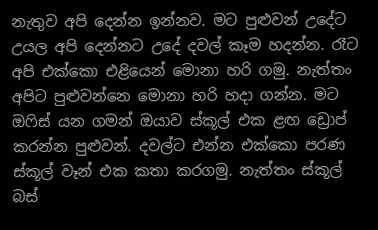නැතුව අපි දෙන්න ඉන්නව. මට පුළුවන් උදේට උයල අපි දෙන්නට උදේ දවල් කෑම හදන්න. රෑට අපි එක්කො එළියෙන් මොනා හරි ගමු. නැත්තං අපිට පුළුවන්නෙ මොනා හරි හදා ගන්න. මට ඔෆිස් යන ගමන් ඔයාව ස්කූල් එක ළඟ ඩ්‍රොප් කරන්න පුළුවන්. දවල්ට එන්න එක්කො පරණ ස්කූල් වෑන් එක කතා කරගමු. නැත්තං ස්කූල් බස්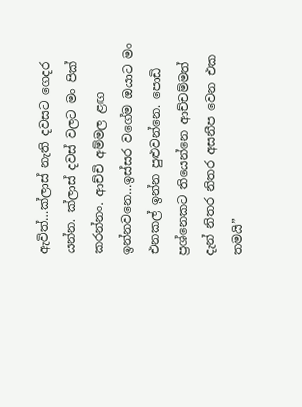ඇවිත්…ක්ලාස් නැති දවසට ගෙදර යන්න. ක්ලාස් දවස් වලට මං පික් කරන්නං. ආච්චි අම්මල ළඟ ඉන්නවනෙ…ඉස්සර වගේම ඔයාට මං එනකල් ඉන්න පුළුවන්නෙ. පොඩි ප්‍රශ්නෙකට තියෙන්නෙ ආච්චම්මත් දැන් නිතර නිතර අසනීප වෙන එක තමයි”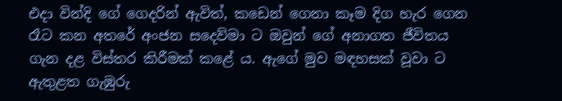එදා වින්දි ගේ ගෙදරින් ඇවිත්, කඩෙන් ගෙනා කෑම දිග හැර ගෙන රෑට කන අතරේ අංජන සදෙව්මා ට ඔවුන් ගේ අනාගත ජීවිතය ගැන දළ විස්තර කිරීමක් කළේ ය. ඇගේ මුව මඳහසක් වූවා ට ඇතුළත ගැඹුරු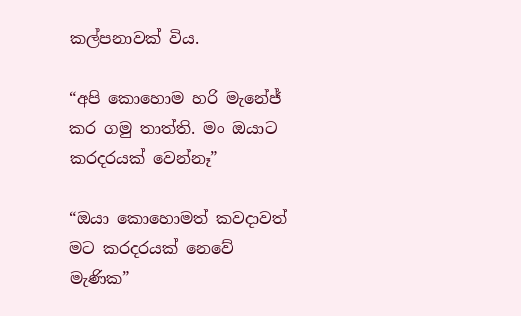කල්පනාවක් විය.

“අපි කොහොම හරි මැනේජ් කර ගමු තාත්ති. මං ඔයාට කරදරයක් වෙන්නෑ”

“ඔයා කොහොමත් කවදාවත් මට කරදරයක් නෙවේ මැණික”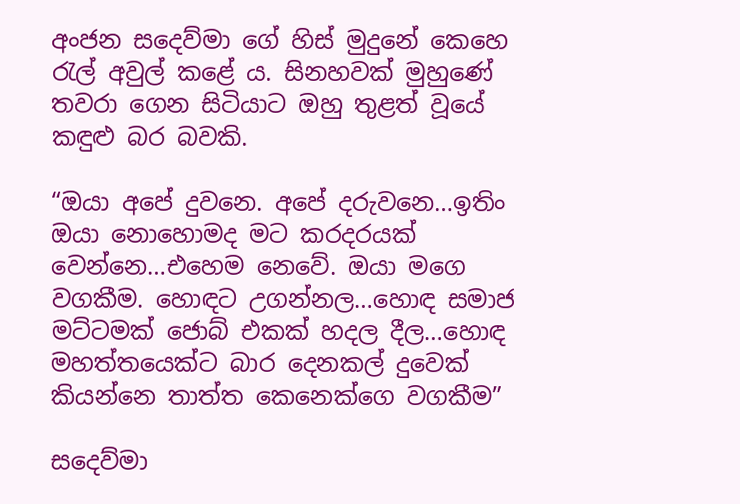අංජන සදෙව්මා ගේ හිස් මුදුනේ කෙහෙ රැල් අවුල් කළේ ය. සිනහවක් මුහුණේ තවරා ගෙන සිටියාට ඔහු තුළත් වූයේ කඳුළු බර බවකි.

“ඔයා අපේ දුවනෙ. අපේ දරුවනෙ…ඉතිං ඔයා නොහොමද මට කරදරයක් වෙන්නෙ…එහෙම නෙවේ. ඔයා මගෙ වගකීම. හොඳට උගන්නල…හොඳ සමාජ මට්ටමක් ජොබ් එකක් හදල දීල…හොඳ මහත්තයෙක්ට බාර දෙනකල් දුවෙක් කියන්නෙ තාත්ත කෙනෙක්ගෙ වගකීම”

සදෙව්මා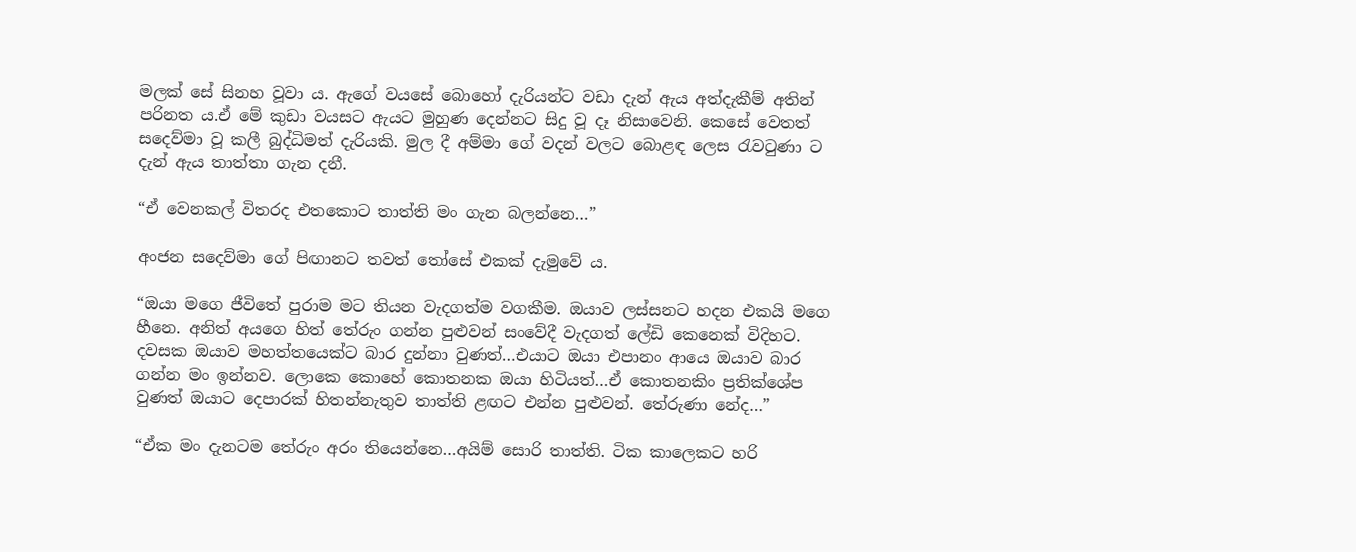මලක් සේ සිනහ වූවා ය. ඇගේ වයසේ බොහෝ දැරියන්ට වඩා දැන් ඇය අත්දැකීම් අතින් පරිනත ය.ඒ මේ කුඩා වයසට ඇයට මුහුණ දෙන්නට සිදු වූ දෑ නිසාවෙනි. කෙසේ වෙතත් සදෙව්මා වූ කලී බුද්ධිමත් දැරියකි. මුල දී අම්මා ගේ වදන් වලට බොළඳ ලෙස රැවටුණා ට දැන් ඇය තාත්තා ගැන දනී.

“ඒ වෙනකල් විතරද එතකොට තාත්ති මං ගැන බලන්නෙ…”

අංජන සදෙව්මා ගේ පිඟානට තවත් තෝසේ එකක් දැමුවේ ය.

“ඔයා මගෙ ජීවිතේ පුරාම මට තියන වැදගත්ම වගකීම. ඔයාව ලස්සනට හදන එකයි මගෙ හීනෙ. අනිත් අයගෙ හිත් තේරුං ගන්න පුළුවන් සංවේදී වැදගත් ලේඩි කෙනෙක් විදිහට. දවසක ඔයාව මහත්තයෙක්ට බාර දුන්නා වුණත්…එයාට ඔයා එපානං ආයෙ ඔයාව බාර ගන්න මං ඉන්නව. ලොකෙ කොහේ කොතනක ඔයා හිටියත්…ඒ කොතනකිං ප්‍රතික්ශේප වුණත් ඔයාට දෙපාරක් හිතන්නැතුව තාත්ති ළඟට එන්න පුළුවන්. තේරුණා නේද…”

“ඒක මං දැනටම තේරුං අරං තියෙන්නෙ…අයිම් සොරි තාත්ති. ටික කාලෙකට හරි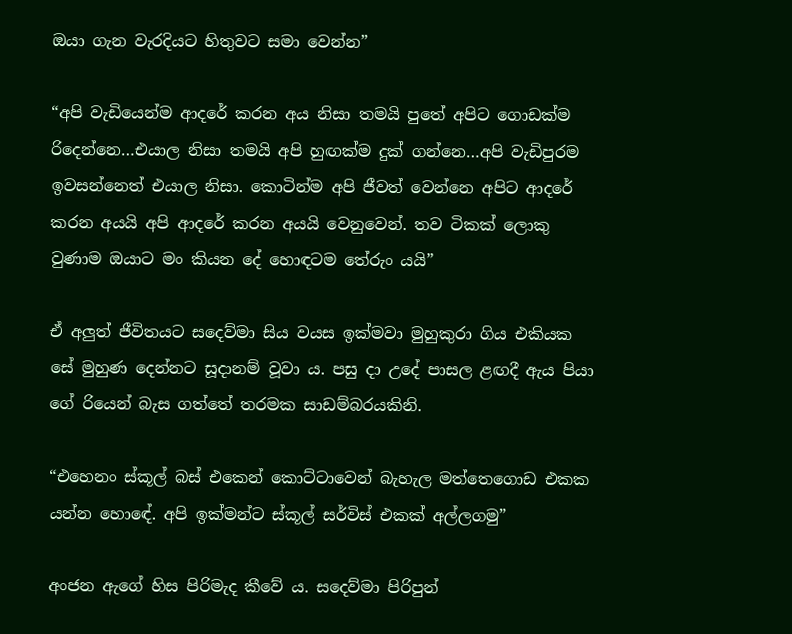ඔයා ගැන වැරදියට හිතුවට සමා වෙන්න”

“අපි වැඩියෙන්ම ආදරේ කරන අය නිසා තමයි පුතේ අපිට ගොඩක්ම රිදෙන්නෙ…එයාල නිසා තමයි අපි හුඟක්ම දුක් ගන්නෙ…අපි වැඩිපුරම ඉවසන්නෙත් එයාල නිසා. කොටින්ම අපි ජීවත් වෙන්නෙ අපිට ආදරේ කරන අයයි අපි ආදරේ කරන අයයි වෙනුවෙන්. තව ටිකක් ලොකු වුණාම ඔයාට මං කියන දේ හොඳටම තේරුං යයි”

ඒ අලුත් ජීවිතයට සදෙව්මා සිය වයස ඉක්මවා මුහුකුරා ගිය එකියක සේ මුහුණ දෙන්නට සූදානම් වූවා ය. පසු දා උදේ පාසල ළඟදී ඇය පියා ගේ රියෙන් බැස ගත්තේ තරමක සාඩම්බරයකිනි.

“එහෙනං ස්කූල් බස් එකෙන් කොට්ටාවෙන් බැහැල මත්තෙගොඩ එකක යන්න හොඳේ. අපි ඉක්මන්ට ස්කූල් සර්විස් එකක් අල්ලගමු”

අංජන ඇගේ හිස පිරිමැද කීවේ ය. සදෙව්මා පිරිපුන්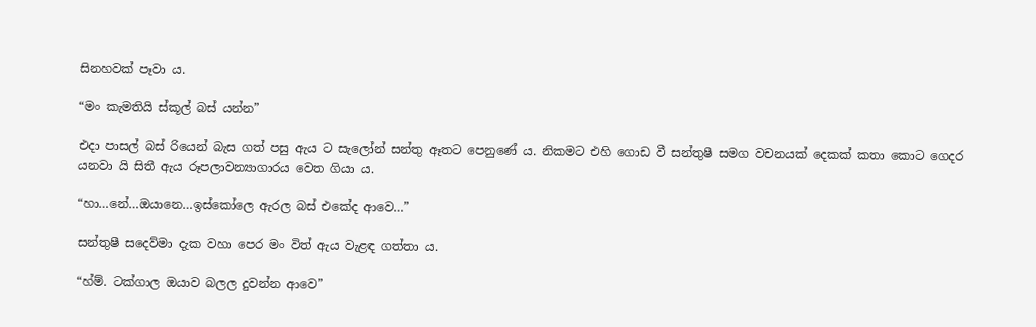සිනහවක් පෑවා ය.

“මං කැමතියි ස්කූල් බස් යන්න”

එදා පාසල් බස් රියෙන් බැස ගත් පසු ඇය ට සැලෝන් සන්තු ඈතට පෙනුණේ ය. නිකමට එහි ගොඩ වී සන්තුෂී සමග වචනයක් දෙකක් කතා කොට ගෙදර යනවා යි සිතී ඇය රූපලාවන්‍යාගාරය වෙත ගියා ය.

“හා…නේ…ඔයානෙ…ඉස්කෝලෙ ඇරල බස් එකේද ආවෙ…”

සන්තුෂී සදෙව්මා දැක වහා පෙර මං විත් ඇය වැළඳ ගත්තා ය.

“හ්ම්. ටක්ගාල ඔයාව බලල දුවන්න ආවෙ”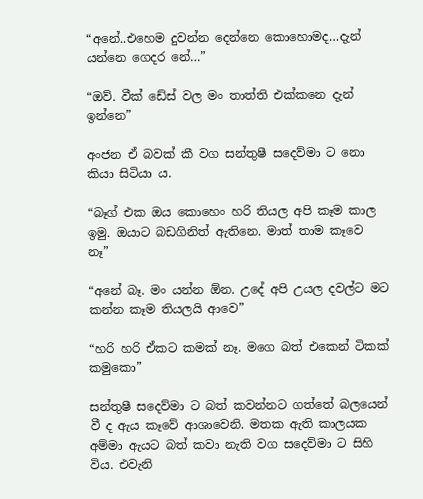“අනේ..එහෙම දුවන්න දෙන්නෙ කොහොමද…දැන් යන්නෙ ගෙදර නේ…”

“ඔව්. වීක් ඩේස් වල මං තාත්ති එක්කනෙ දැන් ඉන්නෙ”

අංජන ඒ බවක් කී වග සන්තුෂී සදෙව්මා ට නො කියා සිටියා ය.

“බෑග් එක ඔය කොහෙං හරි තියල අපි කෑම කාල ඉමු. ඔයාට බඩගිනිත් ඇතිනෙ. මාත් තාම කෑවෙ නෑ”

“අනේ බෑ. මං යන්න ඕන. උදේ අපි උයල දවල්ට මට කන්න කෑම තියලයි ආවෙ”

“හරි හරි ඒකට කමක් නෑ. මගෙ බත් එකෙන් ටිකක් කමුකො”

සන්තුෂී සදෙව්මා ට බත් කවන්නට ගත්තේ බලයෙන් වී ද ඇය කෑවේ ආශාවෙනි. මතක ඇති කාලයක අම්මා ඇයට බත් කවා නැති වග සදෙව්මා ට සිහි විය. එවැනි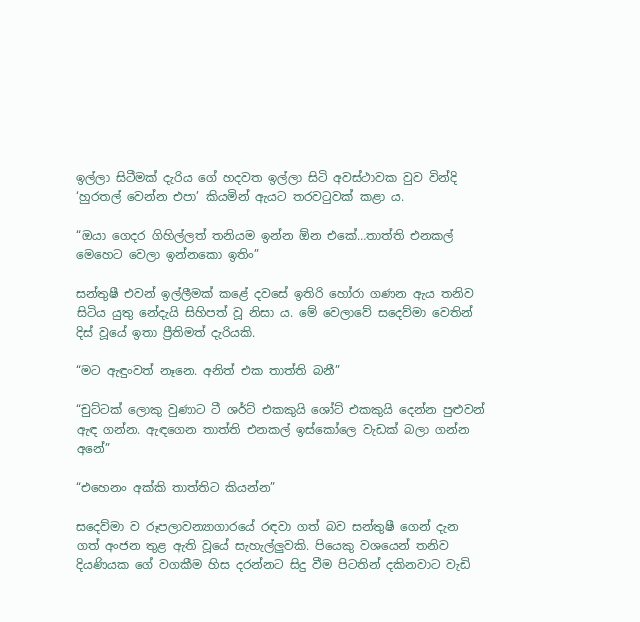ඉල්ලා සිටීමක් දැරිය ගේ හදවත ඉල්ලා සිටි අවස්ථාවක වුව වින්දි  ‘හුරතල් වෙන්න එපා’ කියමින් ඇයට තරවටුවක් කළා ය.

“ඔයා ගෙදර ගිහිල්ලත් තනියම ඉන්න ඕන එකේ…තාත්ති එනකල් මෙහෙට වෙලා ඉන්නකො ඉතිං”

සන්තුෂී එවන් ඉල්ලීමක් කළේ දවසේ ඉතිරි හෝරා ගණන ඇය තනිව සිටිය යුතු නේදැයි සිහිපත් වූ නිසා ය. මේ වෙලාවේ සදෙව්මා වෙතින් දිස් වූයේ ඉතා ප්‍රීතිමත් දැරියකි.

“මට ඇඳුංවත් නෑනෙ. අනිත් එක තාත්ති බනී”

“චුට්ටක් ලොකු වුණාට ටී ශර්ට් එකකුයි ශෝට් එකකුයි දෙන්න පුළුවන් ඇඳ ගන්න. ඇඳගෙන තාත්ති එනකල් ඉස්කෝලෙ වැඩක් බලා ගන්න අනේ”

“එහෙනං අක්කි තාත්තිට කියන්න”

සදෙව්මා ව රූපලාවන්‍යාගාරයේ රඳවා ගත් බව සන්තුෂී ගෙන් දැන ගත් අංජන තුළ ඇති වූයේ සැහැල්ලුවකි. පියෙකු වශයෙන් තනිව දියණියක ගේ වගකීම හිස දරන්නට සිදු වීම පිටතින් දකිනවාට වැඩි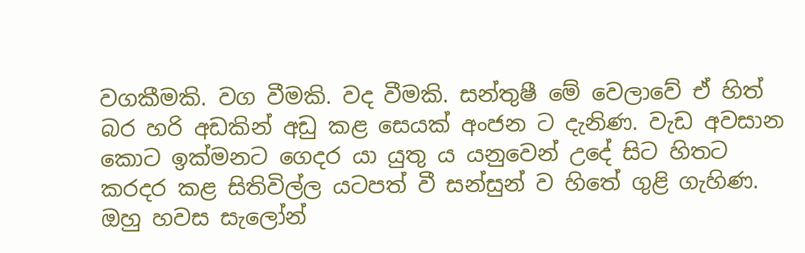වගකීමකි. වග වීමකි. වද වීමකි. සන්තුෂී මේ වෙලාවේ ඒ හිත් බර හරි අඩකින් අඩු කළ සෙයක් අංජන ට දැනිණ. වැඩ අවසාන කොට ඉක්මනට ගෙදර යා යුතු ය යනුවෙන් උදේ සිට හිතට කරදර කළ සිතිවිල්ල යටපත් වී සන්සුන් ව හිතේ ගුළි ගැහිණ. ඔහු හවස සැලෝන්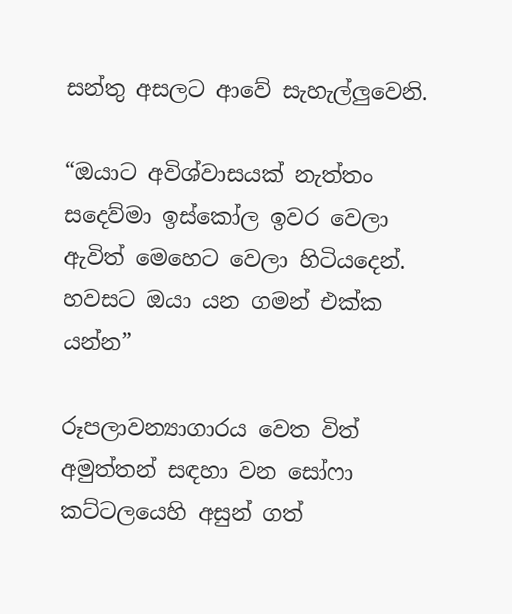සන්තු අසලට ආවේ සැහැල්ලුවෙනි.

“ඔයාට අවිශ්වාසයක් නැත්තං සදෙව්මා ඉස්කෝල ඉවර වෙලා ඇවිත් මෙහෙට වෙලා හිටියදෙන්. හවසට ඔයා යන ගමන් එක්ක යන්න”

රූපලාවන්‍යාගාරය වෙත විත් අමුත්තන් සඳහා වන සෝෆා කට්ටලයෙහි අසුන් ගත්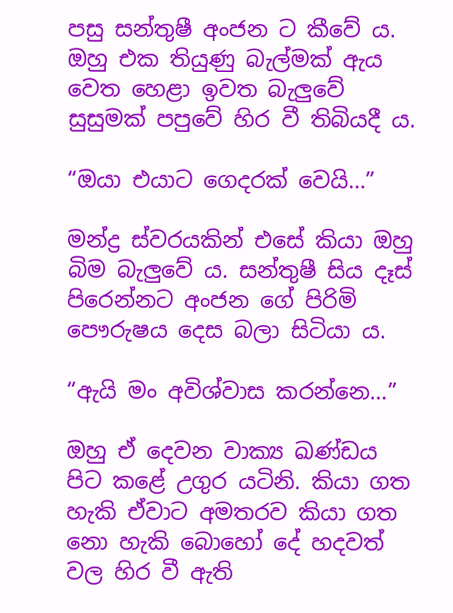පසු සන්තුෂී අංජන ට කීවේ ය. ඔහු එක තියුණු බැල්මක් ඇය වෙත හෙළා ඉවත බැලුවේ සුසුමක් පපුවේ හිර වී තිබියදී ය.

“ඔයා එයාට ගෙදරක් වෙයි…”

මන්ද්‍ර ස්වරයකින් එසේ කියා ඔහු බිම බැලුවේ ය. සන්තුෂී සිය දෑස් පිරෙන්නට අංජන ගේ පිරිමි පෞරුෂය දෙස බලා සිටියා ය.

“ඇයි මං අවිශ්වාස කරන්නෙ…”

ඔහු ඒ දෙවන වාක්‍ය ඛණ්ඩය පිට කළේ උගුර යටිනි. කියා ගත හැකි ඒවාට අමතරව කියා ගත නො හැකි බොහෝ දේ හදවත් වල හිර වී ඇති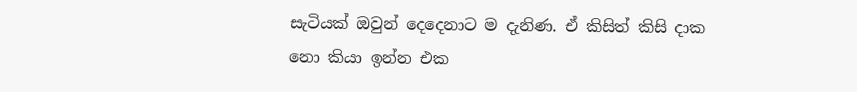සැටියක් ඔවුන් දෙදෙනාට ම දැනිණ. ඒ කිසිත් කිසි දාක නො කියා ඉන්න එක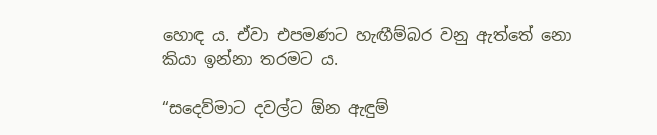හොඳ ය. ඒවා එපමණට හැඟීම්බර වනු ඇත්තේ නො කියා ඉන්නා තරමට ය.

“සදෙව්මාට දවල්ට ඕන ඇඳුම්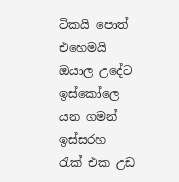ටිකයි පොත් එහෙමයි ඔයාල උදේට ඉස්කෝලෙ යන ගමන් ඉස්සරහ රැක් එක උඩ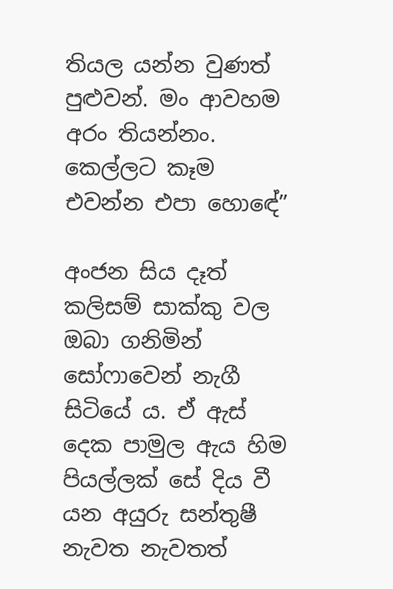තියල යන්න වුණත් පුළුවන්. මං ආවහම අරං තියන්නං. කෙල්ලට කෑම එවන්න එපා හොඳේ”

අංජන සිය දෑත් කලිසම් සාක්කු වල ඔබා ගනිමින් සෝෆාවෙන් නැගී සිටියේ ය. ඒ ඇස් දෙක පාමුල ඇය හිම පියල්ලක් සේ දිය වී යන අයුරු සන්තුෂී නැවත නැවතත්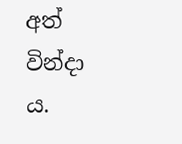අත් වින්දා ය.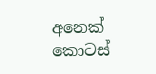අනෙක් කොටස්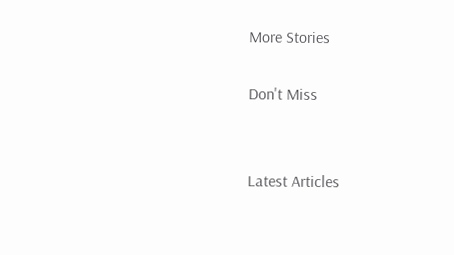More Stories

Don't Miss


Latest Articles